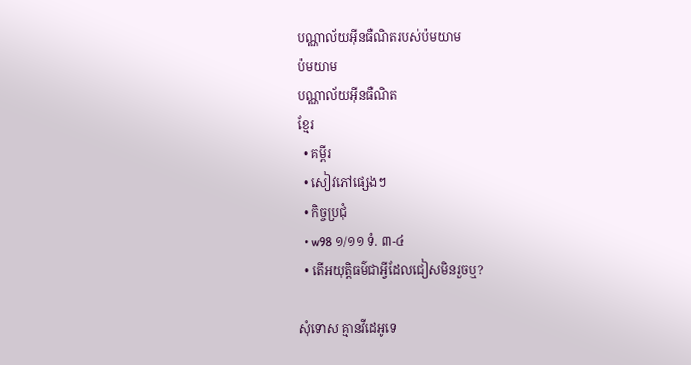បណ្ណាល័យអ៊ីនធឺណិតរបស់ប៉មយាម
ប៉មយាម
បណ្ណាល័យអ៊ីនធឺណិត
ខ្មែរ
  • គម្ពីរ
  • សៀវភៅផ្សេងៗ
  • កិច្ចប្រជុំ
  • w98 ១/១១ ទំ. ៣-៤
  • តើអយុត្ដិធម៌ជាអ្វីដែលជៀសមិនរួចឬ?

សុំទោស គ្មានវីដេអូទេ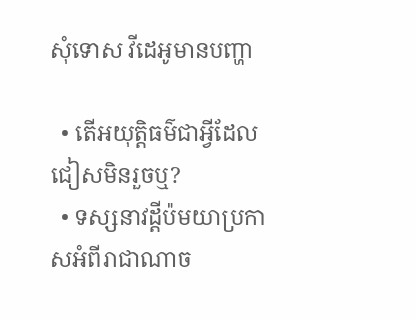សុំទោស វីដេអូមានបញ្ហា

  • តើអយុត្ដិធម៌ជាអ្វីដែលជៀសមិនរួចឬ?
  • ទស្សនាវដ្ដីប៉មយាប្រកាសអំពីរាជាណាច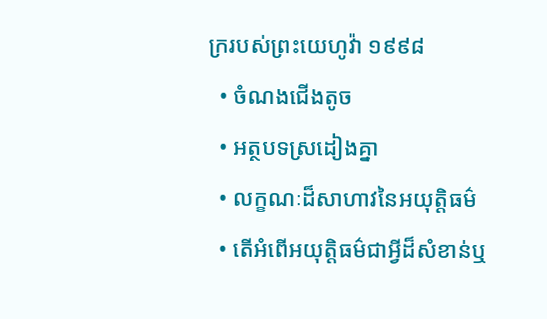ក្ររបស់ព្រះយេហូវ៉ា ១៩៩៨
  • ចំណងជើងតូច
  • អត្ថបទស្រដៀងគ្នា
  • លក្ខណៈដ៏សាហាវនៃអយុត្ដិធម៌
  • តើអំពើអយុត្ដិធម៌ជាអ្វីដ៏សំខាន់ឬ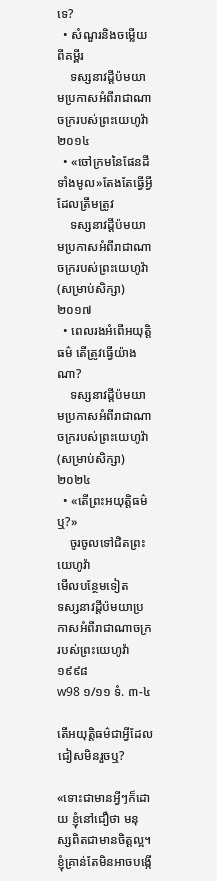ទេ?
  • សំណួរនិងចម្លើយពីគម្ពីរ
    ទស្សនាវដ្ដីប៉មយាមប្រកាសអំពីរាជាណាចក្ររបស់ព្រះយេហូវ៉ា ២០១៤
  • «ចៅក្រមនៃផែនដីទាំងមូល»តែងតែធ្វើអ្វីដែលត្រឹមត្រូវ
    ទស្សនាវដ្ដីប៉មយាមប្រកាសអំពីរាជាណាចក្ររបស់ព្រះយេហូវ៉ា (សម្រាប់សិក្សា) ២០១៧
  • ពេលរងអំពើអយុត្តិធម៌ តើត្រូវធ្វើយ៉ាងណា?
    ទស្សនាវដ្ដីប៉មយាមប្រកាសអំពីរាជាណាចក្ររបស់ព្រះយេហូវ៉ា (សម្រាប់សិក្សា) ២០២៤
  • «តើព្រះអយុត្ដិធម៌ឬ?»
    ចូរចូលទៅជិតព្រះយេហូវ៉ា
មើលបន្ថែមទៀត
ទស្សនាវដ្ដីប៉មយាប្រកាសអំពីរាជាណាចក្ររបស់ព្រះយេហូវ៉ា ១៩៩៨
w98 ១/១១ ទំ. ៣-៤

តើអយុត្ដិធម៌ជាអ្វីដែលជៀសមិនរួចឬ?

«ទោះជាមានអ្វីៗក៏ដោយ ខ្ញុំនៅជឿថា មនុស្សពិតជាមានចិត្តល្អ។ ខ្ញុំគ្រាន់តែមិនអាចបង្កើ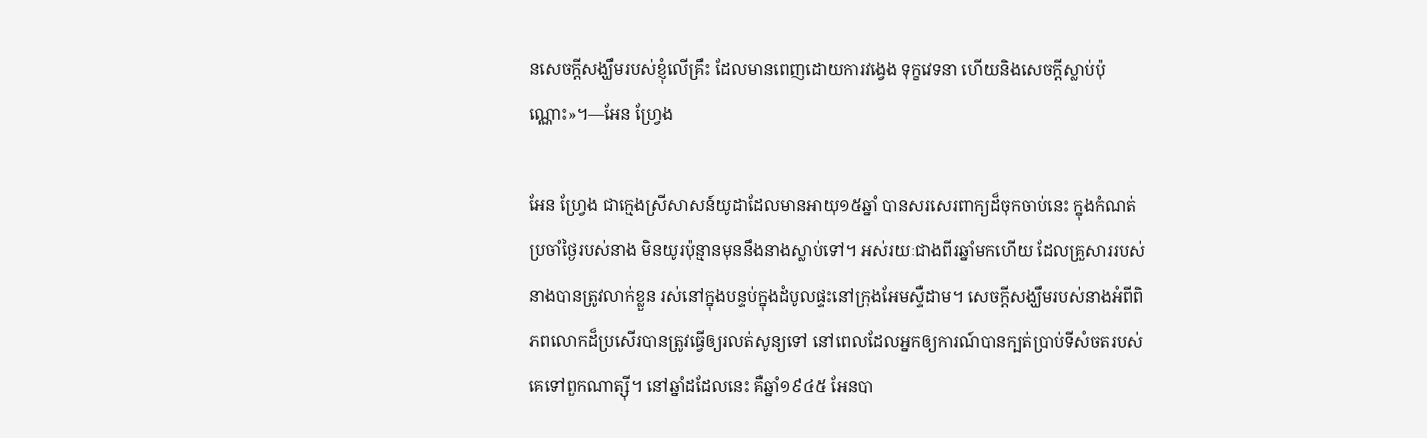នសេចក្ដីសង្ឃឹមរបស់ខ្ញុំលើគ្រឹះ ដែលមានពេញដោយការវង្វេង ទុក្ខវេទនា ហើយនិងសេចក្ដីស្លាប់ប៉ុណ្ណោះ»។—អែន ហ្វ្រែង

អែន ហ្វ្រែង ជាក្មេងស្រីសាសន៍យូដាដែលមានអាយុ១៥ឆ្នាំ បានសរសេរពាក្យដ៏ចុកចាប់នេះ ក្នុងកំណត់ប្រចាំថ្ងៃរបស់នាង មិនយូរប៉ុន្មានមុននឹងនាងស្លាប់ទៅ។ អស់រយៈជាងពីរឆ្នាំមកហើយ ដែលគ្រួសាររបស់នាងបានត្រូវលាក់ខ្លួន រស់នៅក្នុងបន្ទប់ក្នុងដំបូលផ្ទះនៅក្រុងអែមស្ទឺដាម។ សេចក្ដីសង្ឃឹមរបស់នាងអំពីពិភពលោកដ៏ប្រសើរបានត្រូវធ្វើឲ្យរលត់សូន្យទៅ នៅពេលដែលអ្នកឲ្យការណ៍បានក្បត់ប្រាប់ទីសំចតរបស់គេទៅពួកណាត្ស៊ី។ នៅឆ្នាំដដែលនេះ គឺឆ្នាំ១៩៤៥ អែនបា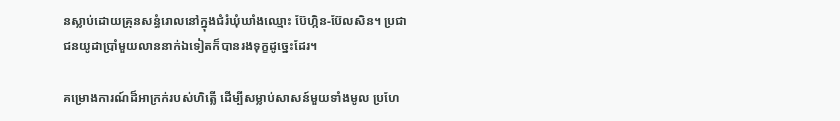នស្លាប់ដោយគ្រុនសន្ធំរោលនៅក្នុងជំរំឃុំឃាំងឈ្មោះ ប៊ែហ្កិន-ប៊ែលសិន។ ប្រជាជនយូដាប្រាំមួយលាននាក់ឯទៀតក៏បានរងទុក្ខដូច្នេះដែរ។

គម្រោងការណ៍ដ៏អាក្រក់របស់ហិត្លើ ដើម្បីសម្លាប់សាសន៍មួយទាំងមូល ប្រហែ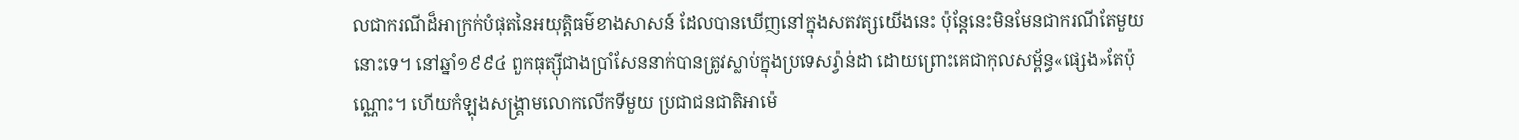លជាករណីដ៏អាក្រក់បំផុតនៃអយុត្ដិធម៌ខាងសាសន៍ ដែលបានឃើញនៅក្នុងសតវត្សយើងនេះ ប៉ុន្តែនេះមិនមែនជាករណីតែមួយនោះទេ។ នៅឆ្នាំ១៩៩៤ ពួកធុត្ស៊ីជាងប្រាំសែននាក់បានត្រូវស្លាប់ក្នុងប្រទេសរ្វ៉ាន់ដា ដោយព្រោះគេជាកុលសម្ព័ន្ធ«ផ្សេង»តែប៉ុណ្ណោះ។ ហើយកំឡុងសង្គ្រាមលោកលើកទីមួយ ប្រជាជនជាតិអាម៉េ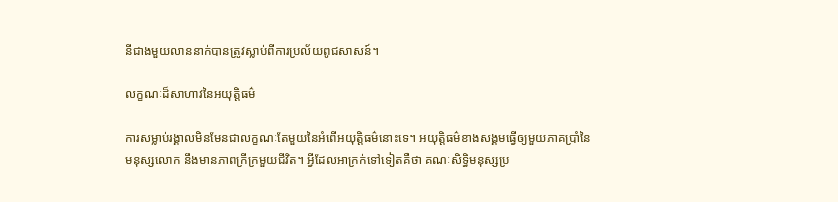នីជាងមួយលាននាក់បានត្រូវស្លាប់ពីការប្រល័យពូជសាសន៍។

លក្ខណៈដ៏សាហាវនៃអយុត្ដិធម៌

ការសម្លាប់រង្គាលមិនមែនជាលក្ខណៈតែមួយនៃអំពើអយុត្ដិធម៌នោះទេ។ អយុត្ដិធម៌ខាងសង្គមធ្វើឲ្យមួយភាគប្រាំនៃមនុស្សលោក នឹងមានភាពក្រីក្រមួយជីវិត។ អ្វីដែលអាក្រក់ទៅទៀតគឺថា គណៈសិទ្ធិមនុស្សប្រ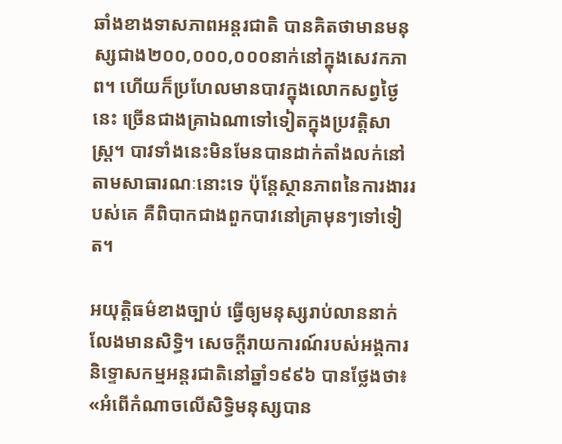ឆាំងខាងទាសភាពអន្តរជាតិ បានគិតថាមានមនុស្សជាង២០០,០០០,០០០នាក់នៅក្នុងសេវកភាព។ ហើយក៏ប្រហែលមានបាវក្នុងលោកសព្វថ្ងៃនេះ ច្រើនជាងគ្រាឯណាទៅទៀតក្នុងប្រវត្ដិសាស្ត្រ។ បាវទាំងនេះមិនមែនបានដាក់តាំងលក់នៅតាមសាធារណៈនោះទេ ប៉ុន្តែស្ថានភាពនៃការងាររបស់គេ គឺពិបាកជាងពួកបាវនៅគ្រាមុនៗទៅទៀត។

អយុត្ដិធម៌ខាងច្បាប់ ធ្វើឲ្យមនុស្សរាប់លាននាក់លែងមានសិទ្ធិ។ សេចក្ដីរាយការណ៍របស់អង្គការនិទ្ទោសកម្មអន្តរជាតិនៅឆ្នាំ១៩៩៦ បានថ្លែងថា៖ «អំពើកំណាចលើសិទ្ធិមនុស្សបាន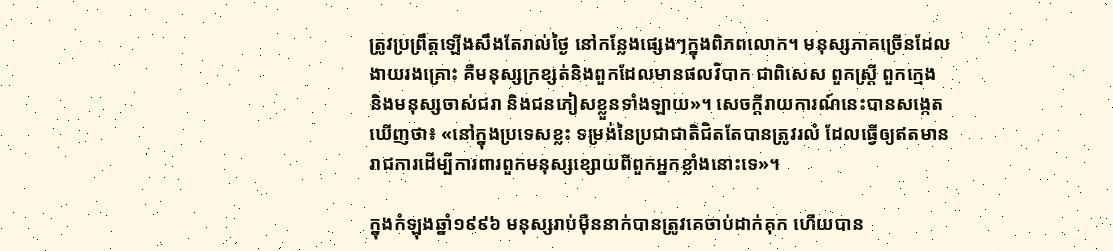ត្រូវប្រព្រឹត្តឡើងសឹងតែរាល់ថ្ងៃ នៅកន្លែងផ្សេងៗក្នុងពិភពលោក។ មនុស្សភាគច្រើនដែលងាយរងគ្រោះ គឺមនុស្សក្រខ្សត់និងពួកដែលមានផលវិបាក ជាពិសេស ពួកស្ត្រី ពួកក្មេង និងមនុស្សចាស់ជរា និងជនភៀសខ្លួនទាំងឡាយ»។ សេចក្ដីរាយការណ៍នេះបានសង្កេតឃើញថា៖ «នៅក្នុងប្រទេសខ្លះ ទម្រង់នៃប្រជាជាតិជិតតែបានត្រូវរលំ ដែលធ្វើឲ្យឥតមានរាជការដើម្បីការពារពួកមនុស្សខ្សោយពីពួកអ្នកខ្លាំងនោះទេ»។

ក្នុងកំឡុងឆ្នាំ១៩៩៦ មនុស្សរាប់ម៉ឺននាក់បានត្រូវគេចាប់ដាក់គុក ហើយបាន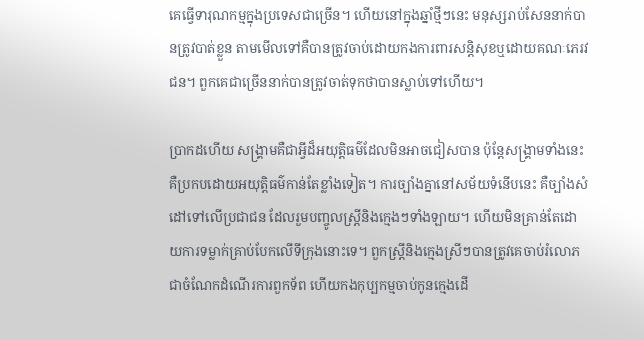គេធ្វើទារុណកម្មក្នុងប្រទេសជាច្រើន។ ហើយនៅក្នុងឆ្នាំថ្មីៗនេះ មនុស្សរាប់សែននាក់បានត្រូវបាត់ខ្លួន តាមមើលទៅគឺបានត្រូវចាប់ដោយកងការពារសន្ដិសុខឬដោយគណៈភេរវជន។ ពួកគេជាច្រើននាក់បានត្រូវចាត់ទុកថាបានស្លាប់ទៅហើយ។

ប្រាកដហើយ សង្គ្រាមគឺជាអ្វីដ៏អយុត្ដិធម៌ដែលមិនអាចជៀសបាន ប៉ុន្តែសង្គ្រាមទាំងនេះគឺប្រកបដោយអយុត្ដិធម៌កាន់តែខ្លាំងទៀត។ ការច្បាំងគ្នានៅសម័យទំនើបនេះ គឺច្បាំងសំដៅទៅលើប្រជាជន ដែលរួមបញ្ចូលស្ត្រីនិងក្មេងៗទាំងឡាយ។ ហើយមិនគ្រាន់តែដោយការទម្លាក់គ្រាប់បែកលើទីក្រុងនោះទេ។ ពួកស្ត្រីនិងក្មេងស្រីៗបានត្រូវគេចាប់រំលោភ ជាចំណែកដំណើរការពួកទ័ព ហើយកងកុប្បកម្មចាប់កូនក្មេងដើ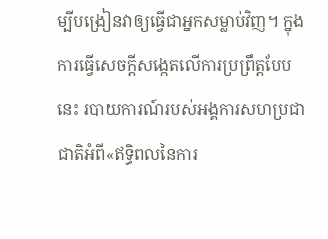ម្បីបង្រៀនវាឲ្យធ្វើជាអ្នកសម្លាប់វិញ។ ក្នុងការធ្វើសេចក្ដីសង្កេតលើការប្រព្រឹត្តបែបនេះ របាយការណ៍របស់អង្គការសហប្រជាជាតិអំពី«ឥទ្ធិពលនៃការ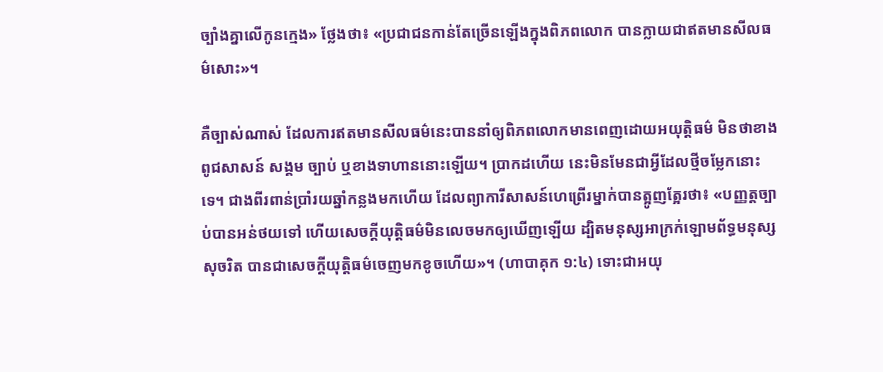ច្បាំងគ្នាលើកូនក្មេង» ថ្លែងថា៖ «ប្រជាជនកាន់តែច្រើនឡើងក្នុងពិភពលោក បានក្លាយជាឥតមានសីលធម៌សោះ»។

គឺច្បាស់ណាស់ ដែលការឥតមានសីលធម៌នេះបាននាំឲ្យពិភពលោកមានពេញដោយអយុត្ដិធម៌ មិនថាខាងពូជសាសន៍ សង្គម ច្បាប់ ឬខាងទាហាននោះឡើយ។ ប្រាកដហើយ នេះមិនមែនជាអ្វីដែលថ្មីចម្លែកនោះទេ។ ជាងពីរពាន់ប្រាំរយឆ្នាំកន្លងមកហើយ ដែលព្យាការីសាសន៍ហេព្រើរម្នាក់បានត្អូញត្អែរថា៖ «បញ្ញត្តច្បាប់បានអន់ថយទៅ ហើយសេចក្ដីយុត្ដិធម៌មិនលេចមកឲ្យឃើញឡើយ ដ្បិតមនុស្សអាក្រក់ឡោមព័ទ្ធមនុស្សសុចរិត បានជាសេចក្ដីយុត្ដិធម៌ចេញមកខូចហើយ»។ (ហាបាគុក ១:៤) ទោះជាអយុ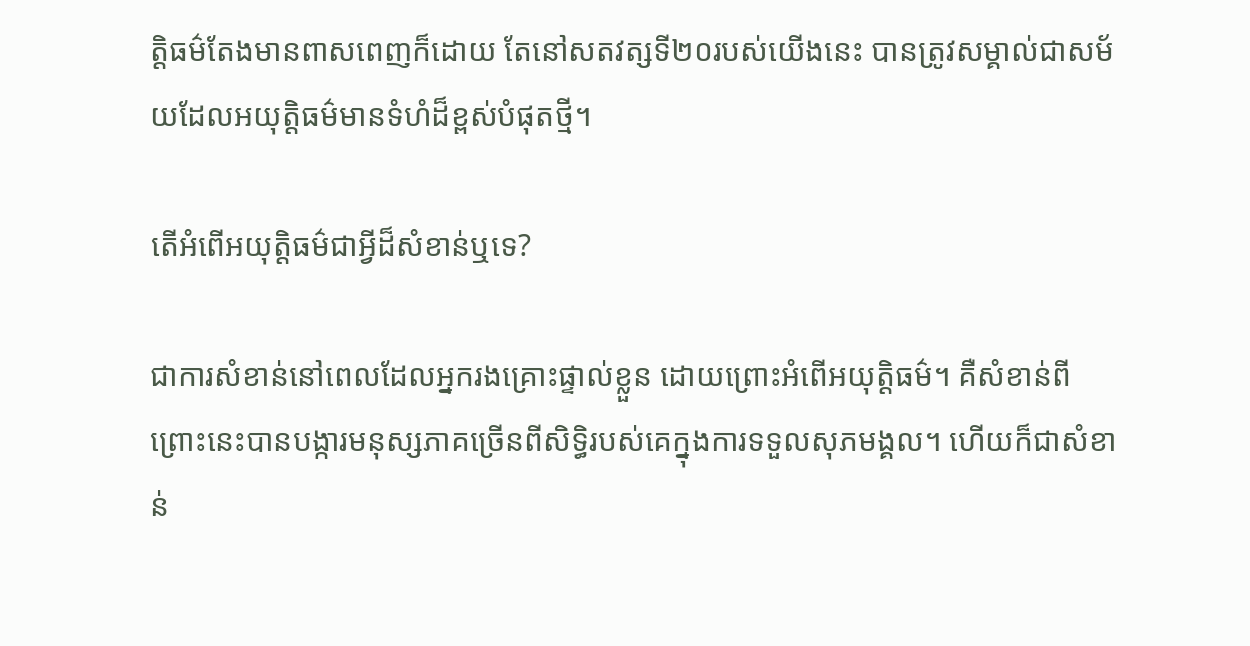ត្ដិធម៌តែងមានពាសពេញក៏ដោយ តែនៅសតវត្សទី២០របស់យើងនេះ បានត្រូវសម្គាល់ជាសម័យដែលអយុត្ដិធម៌មានទំហំដ៏ខ្ពស់បំផុតថ្មី។

តើអំពើអយុត្ដិធម៌ជាអ្វីដ៏សំខាន់ឬទេ?

ជាការសំខាន់នៅពេលដែលអ្នករងគ្រោះផ្ទាល់ខ្លួន ដោយព្រោះអំពើអយុត្ដិធម៌។ គឺសំខាន់ពីព្រោះនេះបានបង្ការមនុស្សភាគច្រើនពីសិទ្ធិរបស់គេក្នុងការទទួលសុភមង្គល។ ហើយក៏ជាសំខាន់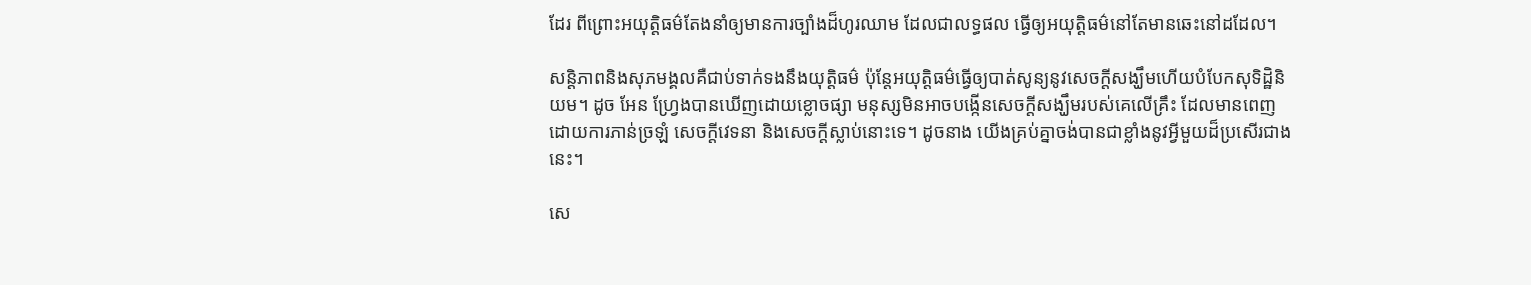ដែរ ពីព្រោះអយុត្ដិធម៌តែងនាំឲ្យមានការច្បាំងដ៏ហូរឈាម ដែលជាលទ្ធផល ធ្វើឲ្យអយុត្ដិធម៌នៅតែមានឆេះនៅដដែល។

សន្ដិភាពនិងសុភមង្គលគឺជាប់ទាក់ទងនឹងយុត្ដិធម៌ ប៉ុន្តែអយុត្ដិធម៌ធ្វើឲ្យបាត់សូន្យនូវសេចក្ដីសង្ឃឹមហើយបំបែកសុទិដ្ឋិនិយម។ ដូច អែន ហ្វ្រែងបានឃើញដោយខ្លោចផ្សា មនុស្សមិនអាចបង្កើនសេចក្ដីសង្ឃឹមរបស់គេលើគ្រឹះ ដែលមានពេញដោយការភាន់ច្រឡំ សេចក្ដីវេទនា និងសេចក្ដីស្លាប់នោះទេ។ ដូចនាង យើងគ្រប់គ្នាចង់បានជាខ្លាំងនូវអ្វីមួយដ៏ប្រសើរជាងនេះ។

សេ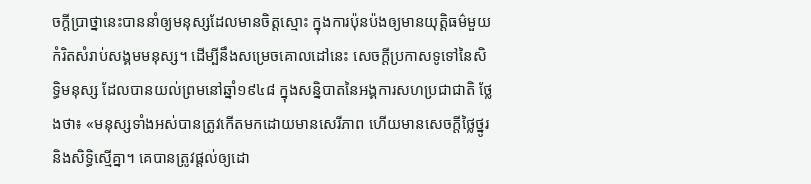ចក្ដីប្រាថ្នានេះបាននាំឲ្យមនុស្សដែលមានចិត្តស្មោះ ក្នុងការប៉ុនប៉ងឲ្យមានយុត្ដិធម៌មួយកំរិតសំរាប់សង្គមមនុស្ស។ ដើម្បីនឹងសម្រេចគោលដៅនេះ សេចក្ដីប្រកាសទូទៅនៃសិទ្ធិមនុស្ស ដែលបានយល់ព្រមនៅឆ្នាំ១៩៤៨ ក្នុងសន្និបាតនៃអង្គការសហប្រជាជាតិ ថ្លែងថា៖ «មនុស្សទាំងអស់បានត្រូវកើតមកដោយមានសេរីភាព ហើយមានសេចក្ដីថ្លៃថ្នូរនិងសិទ្ធិស្មើគ្នា។ គេបានត្រូវផ្ដល់ឲ្យដោ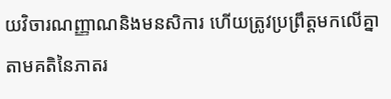យវិចារណញ្ញាណនិងមនសិការ ហើយត្រូវប្រព្រឹត្តមកលើគ្នាតាមគតិនៃភាតរ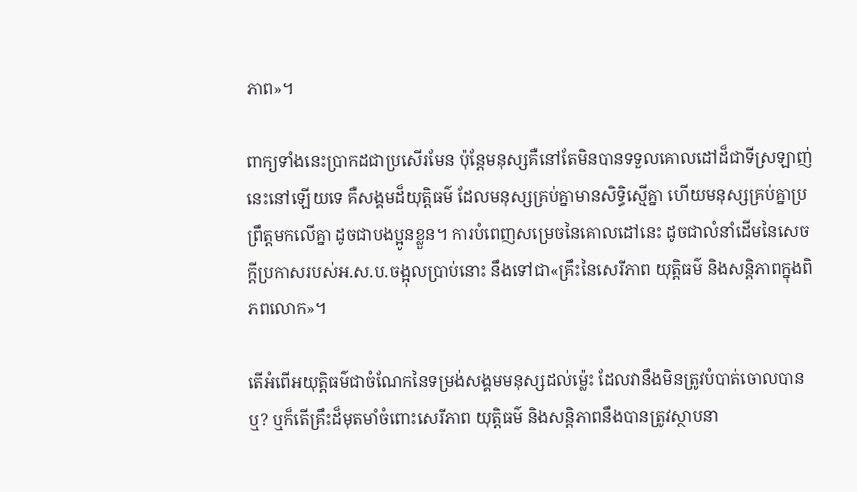ភាព»។

ពាក្យទាំងនេះប្រាកដជាប្រសើរមែន ប៉ុន្តែមនុស្សគឺនៅតែមិនបានទទួលគោលដៅដ៏ជាទីស្រឡាញ់នេះនៅឡើយទេ គឺសង្គមដ៏យុត្ដិធម៌ ដែលមនុស្សគ្រប់គ្នាមានសិទ្ធិស្មើគ្នា ហើយមនុស្សគ្រប់គ្នាប្រព្រឹត្តមកលើគ្នា ដូចជាបងប្អូនខ្លួន។ ការបំពេញសម្រេចនៃគោលដៅនេះ ដូចជាលំនាំដើមនៃសេចក្ដីប្រកាសរបស់អ.ស.ប.ចង្អុលប្រាប់នោះ នឹងទៅជា«គ្រឹះនៃសេរីភាព យុត្ដិធម៌ និងសន្ដិភាពក្នុងពិភពលោក»។

តើអំពើអយុត្ដិធម៌ជាចំណែកនៃទម្រង់សង្គមមនុស្សដល់ម្ល៉េះ ដែលវានឹងមិនត្រូវបំបាត់ចោលបានឬ? ឬក៏តើគ្រឹះដ៏មុតមាំចំពោះសេរីភាព យុត្ដិធម៌ និងសន្ដិភាពនឹងបានត្រូវស្ថាបនា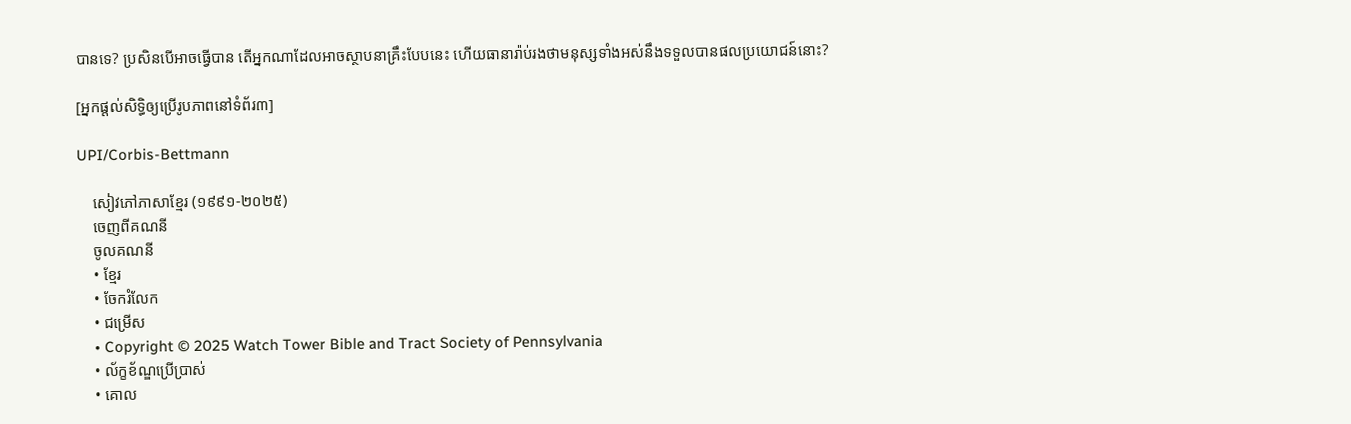បានទេ? ប្រសិនបើអាចធ្វើបាន តើអ្នកណាដែលអាចស្ថាបនាគ្រឹះបែបនេះ ហើយធានារ៉ាប់រងថាមនុស្សទាំងអស់នឹងទទួលបានផលប្រយោជន៍នោះ?

[អ្នកផ្ដល់សិទ្ធិឲ្យប្រើរូបភាពនៅទំព័រ៣]

UPI/Corbis-Bettmann

    សៀវភៅភាសាខ្មែរ (១៩៩១-២០២៥)
    ចេញពីគណនី
    ចូលគណនី
    • ខ្មែរ
    • ចែករំលែក
    • ជម្រើស
    • Copyright © 2025 Watch Tower Bible and Tract Society of Pennsylvania
    • ល័ក្ខខ័ណ្ឌប្រើប្រាស់
    • គោល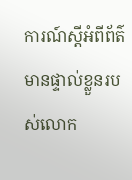ការណ៍ស្ដីអំពីព័ត៌មានផ្ទាល់ខ្លួនរបស់លោក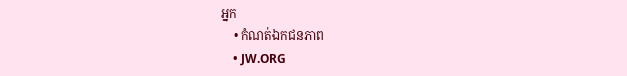អ្នក
    • កំណត់ឯកជនភាព
    • JW.ORG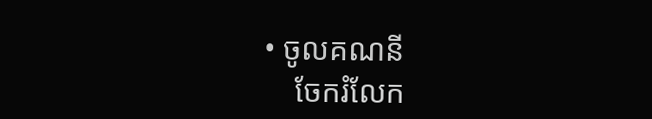• ចូលគណនី
    ចែករំលែក